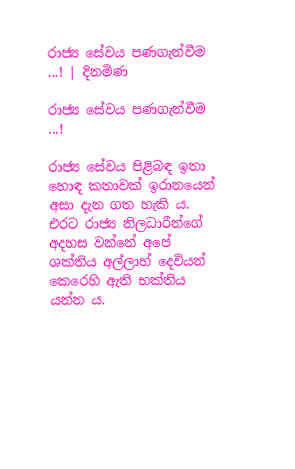රාජ්‍ය සේවය පණගැන්වීම ...! | දිනමිණ

රාජ්‍ය සේවය පණගැන්වීම ...!

රාජ්‍ය සේවය පිළිබඳ ඉතා හොඳ කතාවක් ඉරානයෙන් අසා දැන ගත හැකි ය. එරට රාජ්‍ය නිලධාරීන්ගේ අදහස වන්නේ අපේ  ශක්තිය අල්ලාහ් දෙවියන් කෙරෙහි ඇති භක්තිය යන්න ය.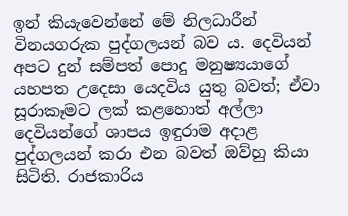ඉන් කියැවෙන්නේ මේ නිලධාරීන් විනයගරුක පුද්ගලයන් බව ය. දෙවියන් අපට දුන් සම්පත් පොදු මනුෂ්‍යයාගේ යහපත උදෙසා යෙදවිය යුතු බවත්; ඒවා සූරාකෑමට ලක් කළහොත් අල්ලා දෙවියන්ගේ ශාපය ඉඳුරාම අදාළ පුද්ගලයන් කරා එන බවත් ඔව්හු කියා සිටිති. රාජකාරිය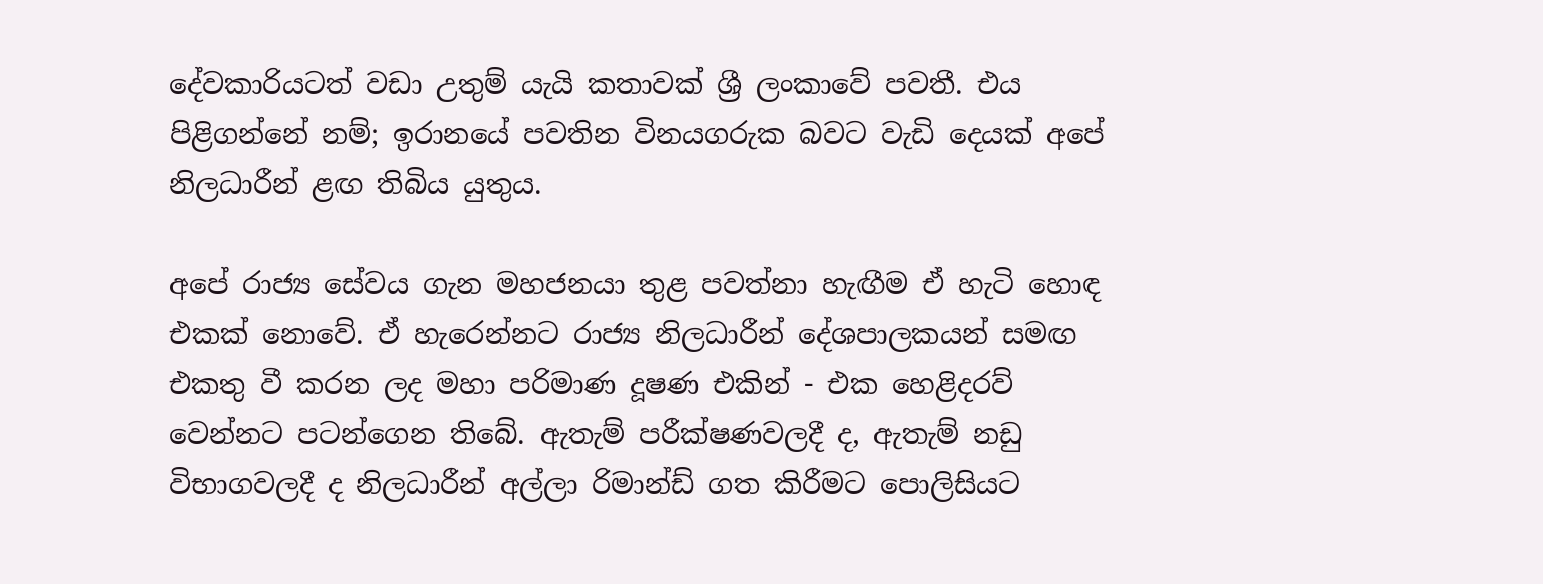දේවකාරියටත් වඩා උතුම් යැයි කතාවක් ශ්‍රී ලංකාවේ පවතී. එය පිළිගන්නේ නම්; ඉරානයේ පවතින විනයගරුක බවට වැඩි දෙයක් අපේ නිලධාරීන් ළඟ තිබිය යුතුය.

අපේ රාජ්‍ය ‍සේවය ගැන මහජනයා තුළ පවත්නා හැඟීම ඒ හැටි ‍හොඳ එකක් නොවේ. ඒ හැරෙන්නට රාජ්‍ය නිලධාරීන් දේශපාලකයන් සමඟ එකතු වී කරන ලද මහා පරිමාණ දූෂණ එකින් - එක හෙළිදරව් වෙන්නට පටන්ගෙන තිබේ. ඇතැම් පරීක්ෂණවලදී ද, ඇතැම් නඩු විභාගවලදී ද නිලධාරීන් අල්ලා රිමාන්ඩ් ගත කිරීමට පොලිසියට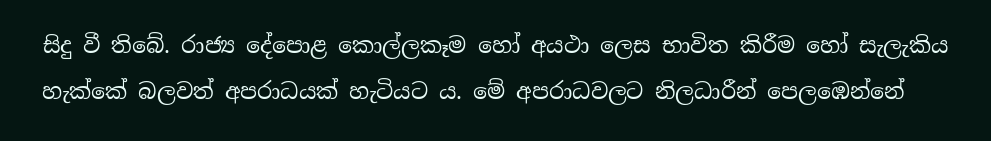සිදු වී තිබේ. රාජ්‍ය දේපොළ කොල්ලකෑම හෝ අයථා ලෙස භාවිත කිරීම හෝ සැලැකිය හැක්කේ බලවත් අපරාධයක් හැටියට ය. මේ අපරාධවලට නිලධාරීන් පෙලඹෙන්නේ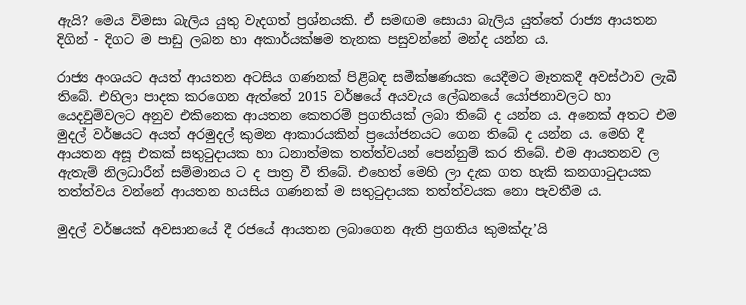ඇයි? මෙය විමසා බැලිය යුතු වැදගත් ප්‍රශ්නයකි. ඒ සමඟම සොයා බැලිය යුත්තේ රාජ්‍ය ආයතන දිගින් - දිගට ම පාඩු ලබන හා අකාර්යක්ෂම තැනක පසුවන්නේ මන්ද යන්න ය.

රාජ්‍ය අංශයට අයත් ආයතන අටසිය ගණනක් පිළිබඳ සමීක්ෂණයක යෙදීමට මෑතකදී අවස්ථාව ලැබී තිබේ. එහිලා පාදක කරගෙන ඇත්තේ 2015 වර්ෂයේ අයවැය ලේඛනයේ යෝජනාවලට හා යෙදවුම්වලට අනුව එකිනෙක ආයතන කෙතරම් ප්‍රගතියක් ලබා තිබේ ද යන්න ය. අනෙක් අතට එම මුදල් වර්ෂයට අයත් අරමුදල් කුමන ආකාරයකින් ප්‍රයෝජනයට ගෙන තිබේ ද යන්න ය. මෙහි දී ආයතන අසූ එකක් සතුටුදායක හා ධනාත්මක තත්ත්වයන් පෙන්නුම් කර තිබේ. එම ආයතනව ල ඇතැම් නිලධාරීන් සම්මානය ට ද පාත්‍ර වී තිබේ. එහෙත් ‍මෙහි ලා දැක ගත හැකි කනගාටුදායක තත්ත්වය වන්නේ ආයතන හයසිය ගණනක් ම සතුටුදායක තත්ත්වයක නො පැවතීම ය.

මුදල් වර්ෂයක් අවසානයේ දී රජයේ ආයතන ලබාගෙන ඇති ප්‍රගතිය කුමක්දැ’යි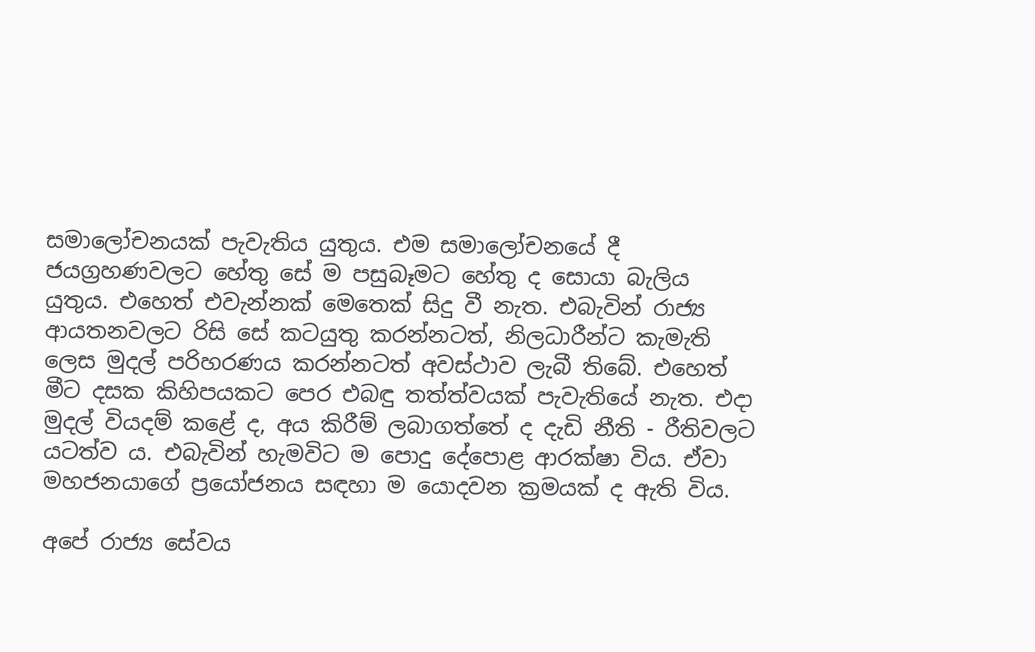සමාලෝචනයක් පැවැතිය යුතුය. එම සමාලෝචනයේ දී ජයග්‍රහණවලට හේතු සේ ම පසුබෑමට හේතු ද සොයා බැලිය යුතුය. එහෙත් එවැන්නක් මෙතෙක් සිදු වී නැත. එබැවින් රාජ්‍ය ආයතනවලට රිසි සේ කටයුතු කරන්නටත්, නිලධාරීන්ට කැමැති ලෙස මුදල් පරිහරණය කරන්නටත් අවස්ථාව ලැබී තිබේ. එහෙත් මීට දසක කිහිපයකට පෙර එබඳු තත්ත්වයක් පැවැතියේ නැත. එදා මුදල් වියදම් කළේ ද, අය කිරීම් ලබාගත්තේ ද දැඩි නීති - රීතිවලට යටත්ව ය. එබැවින් හැමවිට ම පොදු දේපොළ ආරක්ෂා විය. ඒවා මහජනයාගේ ප්‍රයෝජනය සඳහා ම යොදවන ක්‍රමයක් ද ඇති විය.

අපේ රාජ්‍ය සේවය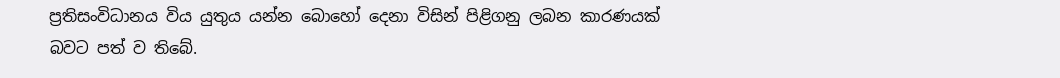ප්‍රතිසංවිධානය විය යුතුය යන්න බොහෝ දෙනා විසින් පිළිගනු ලබන කාරණයක් බවට පත් ව තිබේ.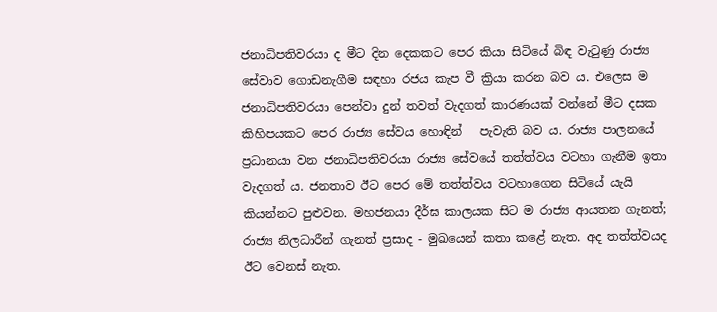ජනාධිපතිවරයා ද මීට දින දෙකකට පෙර කියා සිටියේ බිඳ වැටුණු රාජ්‍ය සේවාව ගොඩනැගීම සඳහා රජය කැප වී ක්‍රියා කරන බව ය. එලෙස ම ජනාධිපතිවරයා පෙන්වා දුන් තවත් වැදගත් කාරණයක් වන්නේ මීට දසක කිහිපයකට පෙර රාජ්‍ය සේවය හොඳින්   පැවැති බව ය. රාජ්‍ය පාලනයේ ප්‍රධානයා වන ජනාධිපතිවරයා රාජ්‍ය සේවයේ තත්ත්වය වටහා ගැනීම ඉතා වැදගත් ය. ජනතාව ඊට පෙර මේ තත්ත්වය වටහාගෙන සිටියේ යැයි කියන්නට පුළුවන. මහජනයා දීර්ඝ කාලයක සිට ම රාජ්‍ය ආයතන ගැනත්; රාජ්‍ය නිලධාරීන් ගැනත් ප්‍රසාද - මුඛයෙන් කතා කළේ නැත. අද තත්ත්වයද ඊට වෙනස් නැත.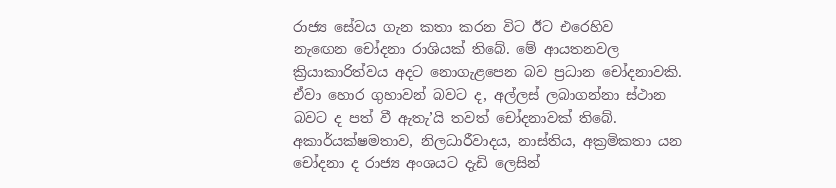රාජ්‍ය සේවය ගැන කතා කරන විට ඊට එරෙහිව නැ‍ඟෙන ‍චෝදනා රාශියක් තිබේ. මේ ආයතනවල ක්‍රියාකාරිත්වය අදට නොගැළපෙන බව ප්‍රධාන චෝදනාවකි. ඒවා හොර ගුහාවන් බවට ද, අල්ලස් ලබාගන්නා ස්ථාන බවට ද පත් වී ඇතැ’යි තවත් චෝදනාවක් තිබේ. අකාර්යක්ෂමතාව, නිලධාරීවාදය, නාස්තිය, අක්‍රමිකතා යන චෝදනා ද රාජ්‍ය අංශයට දැඩි ලෙසින්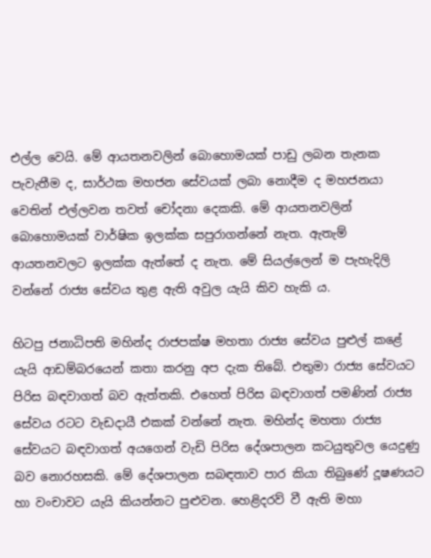එල්ල වෙයි. මේ ආයතනවලින් බොහොමයක් පාඩු ලබන තැනක පැවැතීම ද, සාර්ථක මහජන සේවයක් ලබා නොදීම ද මහජනයා වෙතින් එල්ලවන තවත් චෝදනා දෙකකි. මේ ආයතනවලින් බොහොමයක් වාර්ෂික ඉලක්ක සපුරාගන්නේ නැත. ඇතැම් ආයතනවලට ඉලක්ක ඇත්තේ ද නැත. මේ සියල්ලෙන් ම පැහැදිලි වන්නේ රාජ්‍ය සේවය තුළ ඇති අවුල යැයි කිව හැකි ය.

හිටපු ජනාධිපති මහින්ද රාජපක්ෂ මහතා රාජ්‍ය සේවය පුළුල් කළේ යැයි ආඩම්බරයෙන් කතා කරනු අප දැක තිබේ. එතුමා රාජ්‍ය සේවයට පිරිස බඳවාගත් බව ඇත්තකි. එහෙත් පිරිස බඳවාගත් පමණින් රාජ්‍ය සේවය රටට වැඩදායී එකක් වන්නේ නැත. මහින්ද මහතා රාජ්‍ය සේවයට බඳවාගත් අයගෙන් වැඩි පිරිස දේශපාලන කටයුතුවල යෙදුණු බව නොරහසකි. මේ දේශපාලන සබඳතාව පාර කියා තිබුණේ දූෂණයට හා වංචාවට යැයි කියන්නට පුළුවන. හෙළිදරව් වී ඇති මහා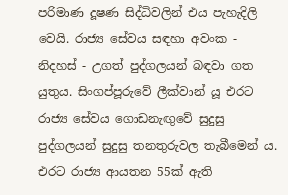පරිමාණ දූෂණ සිද්ධිවලින් එය පැහැදිලි වෙයි. රාජ්‍ය සේවය සඳහා අවංක - නිදහස් - උගත් පුද්ගලයන් බඳවා ගත යුතුය. සිංගප්පූරුවේ ලීක්වාන් යූ එරට රාජ්‍ය සේවය ගොඩනැඟුවේ සුදුසු පුද්ගලයන් සුදුසු තනතුරුවල තැබීමෙන් ය. එරට රාජ්‍ය ආයතන 55ක් ඇති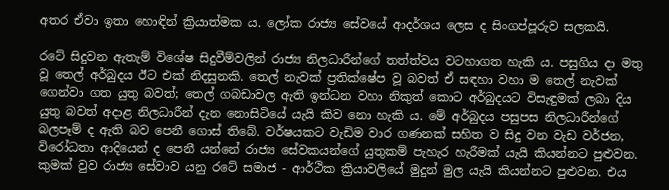අතර ඒවා ඉතා හොඳින් ක්‍රියාත්මක ය. ලෝක රාජ්‍ය සේවයේ ආදර්ශය ලෙස ද සිංගප්පූරුව සලකයි.

රටේ සිදුවන ඇතැම් විශේෂ සිදුවීම්වලින් රාජ්‍ය නිලධාරීන්ගේ තත්ත්වය වටහාගත හැකි ය. පසුගිය දා මතු වූ තෙල් අර්බුදය ඊට එක් නිදසුනකි. තෙල් නැවක් ප්‍රතික්ෂේප වූ බවත් ඒ සඳහා වහා ම තෙල් නැවක් ගෙන්වා ගත යුතු බවත්; තෙල් ගබඩාවල ඇති ඉන්ධන වහා නිකුත් කොට අර්බුදයට විසැඳුමක් ලබා දිය යුතු බවත් අදාළ නිලධාරීන් දැන නොසිටියේ යැයි කිව නො හැකි ය. මේ අර්බුදය පසුපස නිලධාරීන්ගේ බලපෑම් ද ඇති බව පෙනී ගොස් තිබේ. වර්ෂයකට වැඩිම වාර ගණනක් සහිත ව සිදු වන වැඩ වර්ජන, විරෝධතා ආදියෙන් ද පෙනී යන්නේ රාජ්‍ය සේවකයන්ගේ යුතුකම් පැහැර හැරීමක් යැයි කියන්නට පුළුවන. කුමක් වුව රාජ්‍ය සේවාව යනු රටේ සමාජ - ආර්ථික ක්‍රියාවලියේ මුදුන් මුල යැයි කියන්නට පුළුවන. එය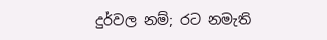දුර්වල නම්; රට නමැති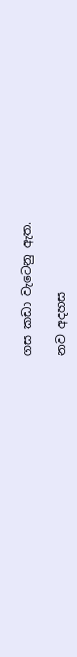ගස කඩා වැටෙනු ඇත.

නව අදහස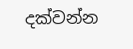දක්වන්න